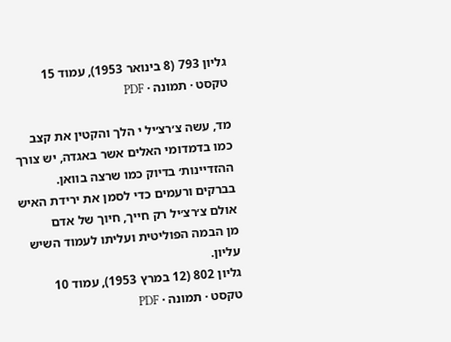גליון 793 (8 בינואר 1953), עמוד 15
טקסט · תמונה · PDF

מד, עשה צ׳רצ׳יל י הלך והקטין את קצב
כמו בדמדומי האלים אשר באגדה, יש צורך
ההזדיינות׳ בדיוק כמו שרצה בוואן.
בברקים ורעמים כדי לסמן את ירידת האיש
אולם צ׳רצ׳יל רק חייך, חיוך של אדם
מן הבמה הפוליטית ועליתו לעמוד השיש
עליון.
גליון 802 (12 במרץ 1953), עמוד 10
טקסט · תמונה · PDF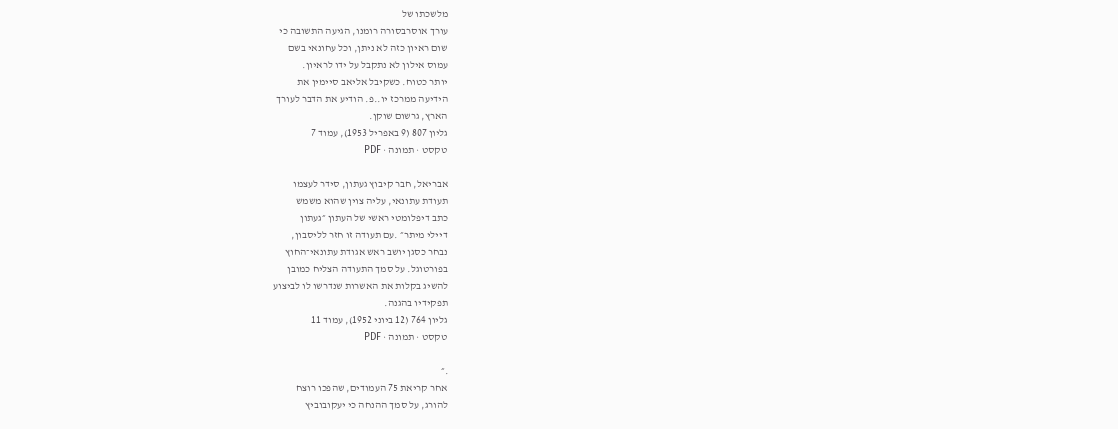מלשכתו של
עורך אוסרבסורה רומנו, הגיעה התשובה כי
שום ראיון כזה לא ניתן, וכל עחונאי בשם
עמוס אילון לא נתקבל על ידו לראיון.
יותר כטוח. כשקיבל אליאב סיימין את
הידיעה ממרכז יו..פ. הודיע את הדבר לעורך
הארץ, גרשום שוקן.
גליון 807 (9 באפריל 1953), עמוד 7
טקסט · תמונה · PDF

אבריאל, חבר קיבוץ געתון, סידר לעצמו
תעודת עתונאי, עליה צוין שהוא משמש
כתב דיפלומטי ראשי של העתון ״געתון
דיילי מיתר״ .עם תעודה זו חזר לליסבון,
נבחר כסגן יושב ראש אגודת עתונאי־החוץ
בפורטוגל. על סמך התעודה הצליח כמובן
להשיג בקלות את האשרות שנדרשו לו לביצוע
תפקידיו בהגנה.
גליון 764 (12 ביוני 1952), עמוד 11
טקסט · תמונה · PDF

.״
אחר קריאת 75 העמודים, שהפכו רוצח
להורג, על סמך ההנחה כי יעקובוביץ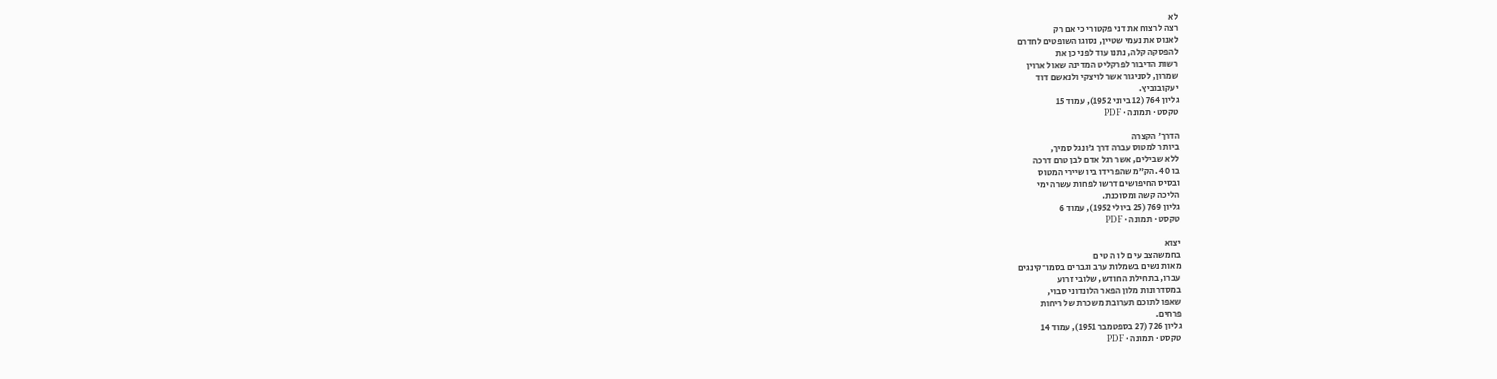לא
רצה לרצוח את דני פקטורי כי אם רק
לאנוס את נעמי שטיין, נסוגו השופטים לחדרם
להפסקה קלה, נתנו עוד לפני כן את
רשות הדיבור לפרקליט המדינה שאול ארוין
שמרון, לסניגור אשר לויצקי ולנאשם דוד
יעקובוביץ.
גליון 764 (12 ביוני 1952), עמוד 15
טקסט · תמונה · PDF

הדרך׳ הקצרה
ביותר למטוס עברה דרך ג׳ונגל סמיך,
ללא שבילים, אשר רגל אדם לבן טרם דרכה
בו 40 .הק״מ שהפרידו ביו שיירי המטוס
ובסיס החיפושים דרשו לפחות עשרה ימי
הליכה קשה ומסוכנת.
גליון 769 (25 ביולי 1952), עמוד 6
טקסט · תמונה · PDF

יצוא
בחמשהצב עי ם לו ה טי ם
מאות נשים בשמלות ערב וגברים בסמו־קינגים
עברו, בתחילת החודש, שלובי זרוע
במסדרונות מלון הפאר הלונדוני סבוי,
שאפו לתוכם תערובת משכרת של ריחות
פרחים.
גליון 726 (27 בספטמבר 1951), עמוד 14
טקסט · תמונה · PDF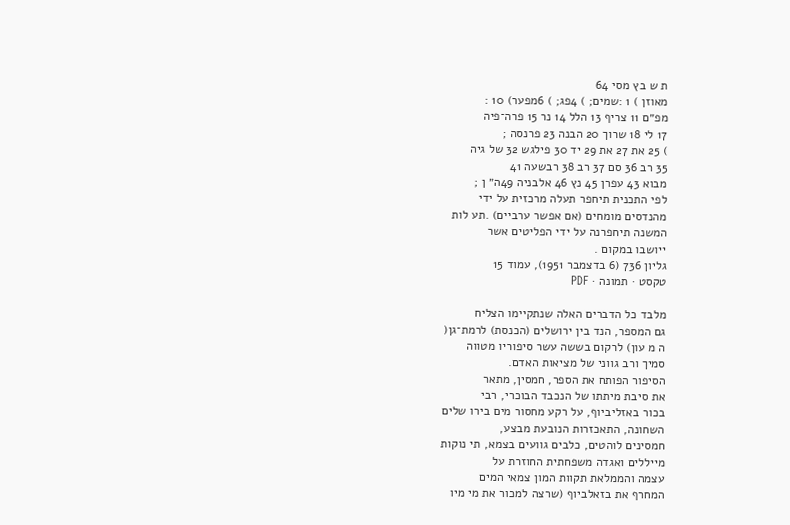ת ש בץ מסי 64
מאוזן ) 1 :שמים; ) 4פג; ) 6מפער) 10 :
מפ״ם 11 צריף 13 הלל 14 נר 15 פרה־פיה
17 לי 18 שרוך 20 הבנה 23 פרנסה ;
) 25 את 27 את 29 יד 30 פילגש 32 של גיה
35 רב 36 סם 37 רב 38 רבשעה 41
מבוא 43 עפרן 45 נץ 46 אלבניה 49ה״ ן ;
לפי התכנית תיחפר תעלה מרכזית על ידי
מהנדסים מומחים (אם אפשר ערביים) .תע לות
המשנה תיחפרנה על ידי הפליטים אשר
ייושבו במקום .
גליון 736 (6 בדצמבר 1951), עמוד 15
טקסט · תמונה · PDF

מלבד כל הדברים האלה שנתקיימו הצליח
גם המספר, הנד בין ירושלים (הכנסת) לרמת־גן(
ה מ עון) לרקום בששה עשר סיפוריו מטווה
סמיך ורב גווני של מציאות האדם.
הסיפור הפותח את הספר, חמסין, מתאר
את סיבת מיתתו של הנכבד הבוכרי, רבי
בכור באזליביוף, על רקע מחסור מים בירו שלים
השחונה, התאכזרות הנובעת מבצע,
חמסינים לוהטים, כלבים גוועים בצמא, תי נוקות
מייללים ואגדה משפחתית החוזרת על
עצמה והממלאת תקוות המון צמאי המים
המחרף את בזאלביוף (שרצה למכור את מי מיו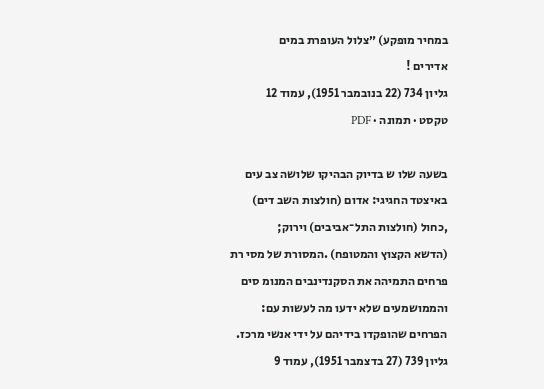במחיר מופקע) ״צלול העופרת במים
אדירים !
גליון 734 (22 בנובמבר 1951), עמוד 12
טקסט · תמונה · PDF

בשעה שלו ש בדיוק הבהיקו שלושה צב עים
באיצטד החגיגי: אדום (חולצות השב דים)
,כחול (חולצות התל־אביבים) וירוק;
(הדשא הקצוץ והמטופח) .המסורת של מסי רת
פרחים התמיהה את הסקנדינבים המנומ סים
והממושמעים שלא ידעו מה לעשות עם:
הפרחים שהופקדו בידיהם על ידי אנשי מרכז.
גליון 739 (27 בדצמבר 1951), עמוד 9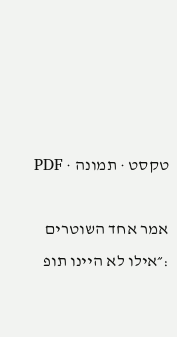טקסט · תמונה · PDF

אמר אחד השוטרים :״אילו לא היינו תופ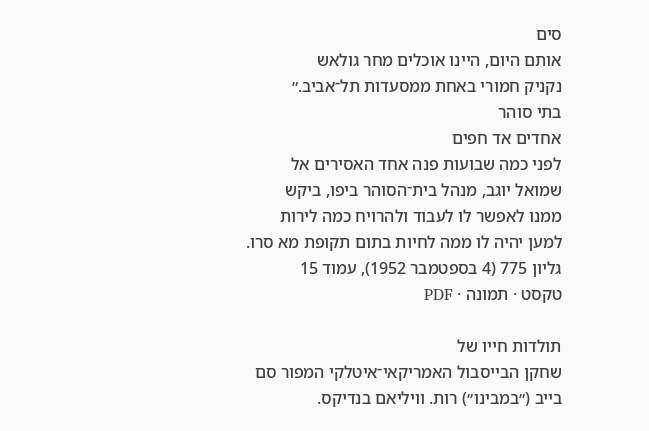סים
אותם היום, היינו אוכלים מחר גולאש
נקניק חמורי באחת ממסעדות תל־אביב.״
בתי סוהר
אחדים אד חפים
לפני כמה שבועות פנה אחד האסירים אל
שמואל יוגב, מנהל בית־הסוהר ביפו, ביקש
ממנו לאפשר לו לעבוד ולהרויח כמה לירות
למען יהיה לו ממה לחיות בתום תקופת מא סרו.
גליון 775 (4 בספטמבר 1952), עמוד 15
טקסט · תמונה · PDF

תולדות חייו של
שחקן הבייסבול האמריקאי־איטלקי המפור סם
בייב (״במבינו״) רות. וויליאם בנדיקס.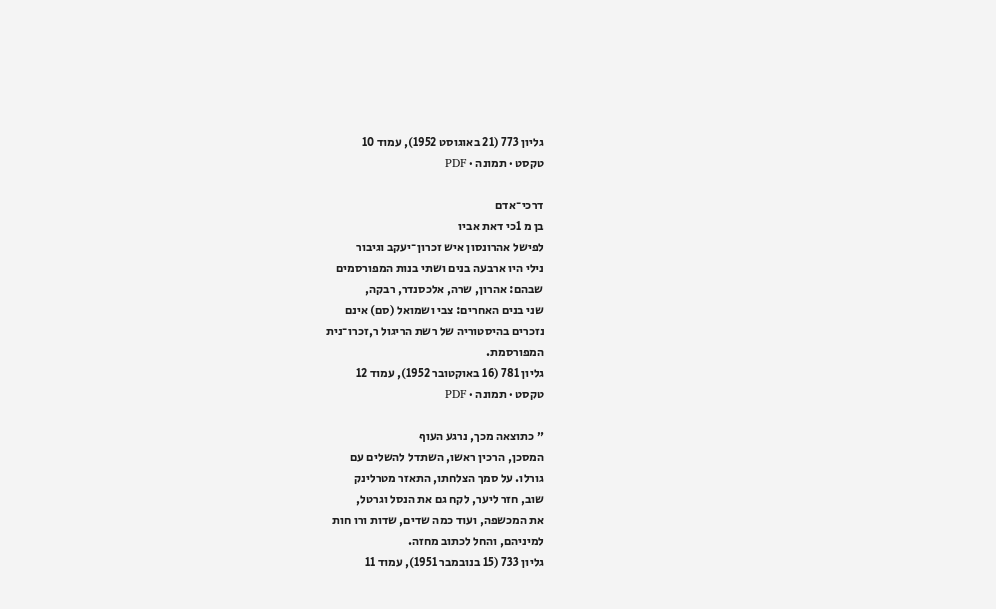גליון 773 (21 באוגוסט 1952), עמוד 10
טקסט · תמונה · PDF

דרכי־אדם
בן מ 1כי דאת אביו
לפישל אהרונסון איש זכרון־יעקב וגיבור
נילי היו ארבעה בנים ושתי בנות המפורסמים
שבהם: אהרון, שרה, אלכסנדר, רבקה,
שני בנים האחרים: צבי ושמואל (סם) אינם
נזכרים בהיסטוריה של רשת הריגול ר,זכרו־נית
המפורסמת.
גליון 781 (16 באוקטובר 1952), עמוד 12
טקסט · תמונה · PDF

״ כתוצאה מכך, נרגע העוף
המסכן, הרכין ראשו, השתדל להשלים עם
גורלו. על סמך הצלחתו, התאזר מטרלינק
שוב, חזר ליער, לקח גם את הנסל וגרטל,
את המכשפה, ועוד כמה שדים, שדות ורו חות
למיניהם, והחל לכתוב מחזה.
גליון 733 (15 בנובמבר 1951), עמוד 11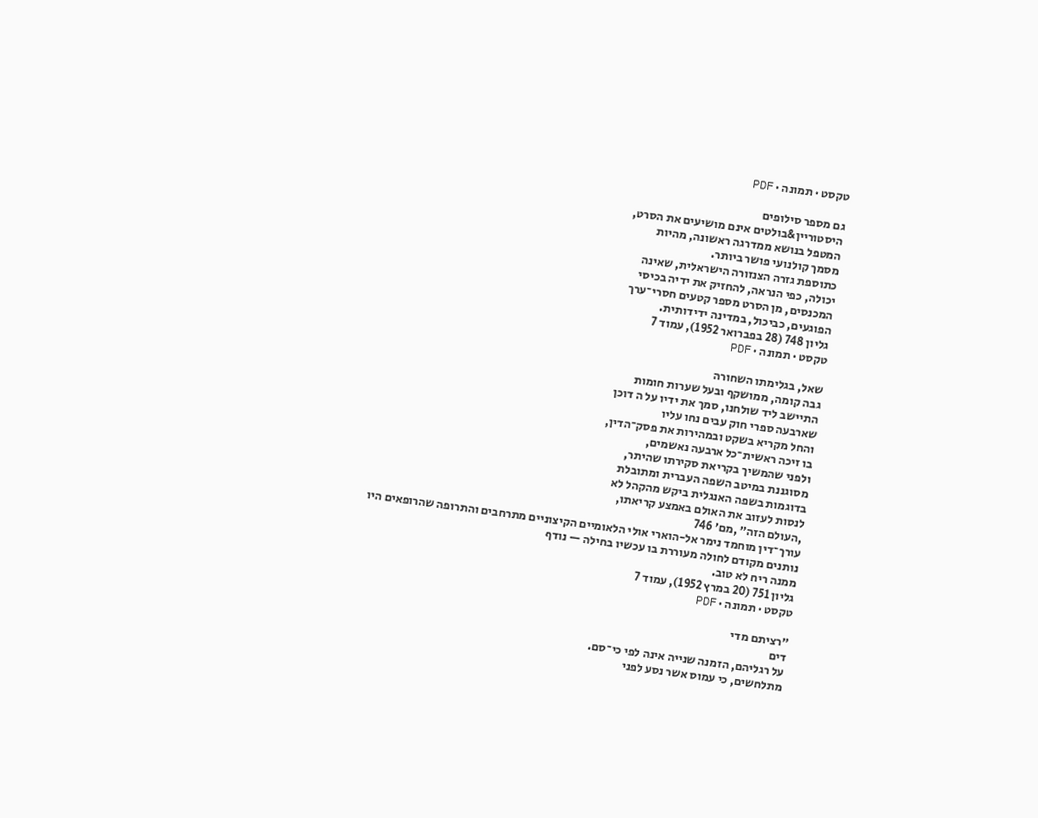טקסט · תמונה · PDF

גם מספר סילופים
היסטוריין&בולטים אינם מושיעים את הסרט,
המטפל בנושא ממדרגה ראשונה, מהיות
מסמך קולנועי פושר ביותר.
כתוספת גזרה הצנזורה הישראלית, שאינה
יכולה, כפי הנראה, להחזיק את ידיה בכיסי
המכנסים, מן הסרט מספר קטעים חסרי־ערך
הפוגעים, כביכול, במדינה ידידותית.
גליון 748 (28 בפברואר 1952), עמוד 7
טקסט · תמונה · PDF

שאל, בגלימתו השחורה
גבה קומה, ממושקף ובעל שערות חומות
התיישב ליד שולחנו, סמך את ידיו על ה דוכן
שארבעה ספרי חוק עבים נחו עליו
והחל מקריא בשקט ובמהירות את פסק־הדין,
בו זיכה ראשית־כל ארבעה נאשמים,
ולפני שהמשיך בקריאת סקירתו שהיתר,
מסוגננת במיטב השפה העברית ומתובלת
בדוגמות בשפה האנגלית ביקש מהקהל לא
לנסות לעזוב את האולם באמצע קריאתו,
,העולם הזה״ ,מם׳ 746
עורך־דין מוחמד נימר אל-הוארי אולי הלאומיים הקיצוניים מתרחבים והתרופה שהרופאים היו
נותנים מקודם לחולה מעוררת בו עכשיו בחילה — נודף
ממנה ריח לא טוב.
גליון 751 (20 במרץ 1952), עמוד 7
טקסט · תמונה · PDF

״רציתם מדי
דים
על רגליהם, הזמנה שנייה אינה לפי כי־סם.
מתלחשים, כי עמוס אשר נסע לפני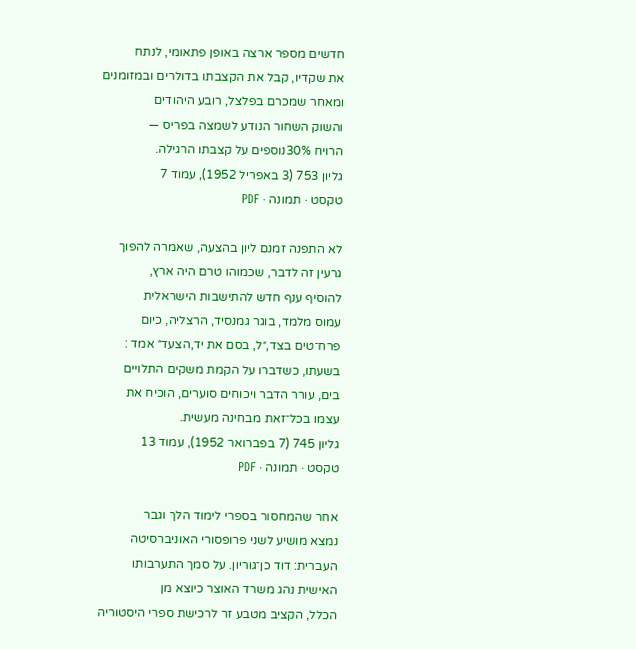חדשים מספר ארצה באופן פתאומי, לנתח
את שקדיו, קבל את הקצבתו בדולרים ובמזומנים
ומאחר שמכרם בפלצל, רובע היהודים
והשוק השחור הנודע לשמצה בפריס —
הרויח 30%נוספים על קצבתו הרגילה.
גליון 753 (3 באפריל 1952), עמוד 7
טקסט · תמונה · PDF

לא התפנה זמנם ליון בהצעה, שאמרה להפוך
גרעין זה לדבר, שכמוהו טרם היה ארץ,
להוסיף ענף חדש להתישבות הישראלית
עמוס מלמד, בוגר גמנסיד, הרצליה, כיום
פרח־טים בצד,״ל, בסם את יד,הצעד״ אמד :
בשעתו, כשדברו על הקמת משקים התלויים
בים, עורר הדבר ויכוחים סוערים, הוכיח את
עצמו בכל־זאת מבחינה מעשית.
גליון 745 (7 בפברואר 1952), עמוד 13
טקסט · תמונה · PDF

אחר שהמחסור בספרי לימוד הלך וגבר
נמצא מושיע לשני פרופסורי האוניברסיטה
העברית: דוד כן־גוריון. על סמך התערבותו
האישית נהג משרד האוצר כיוצא מן
הכלל, הקציב מטבע זר לרכישת ספרי היסטוריה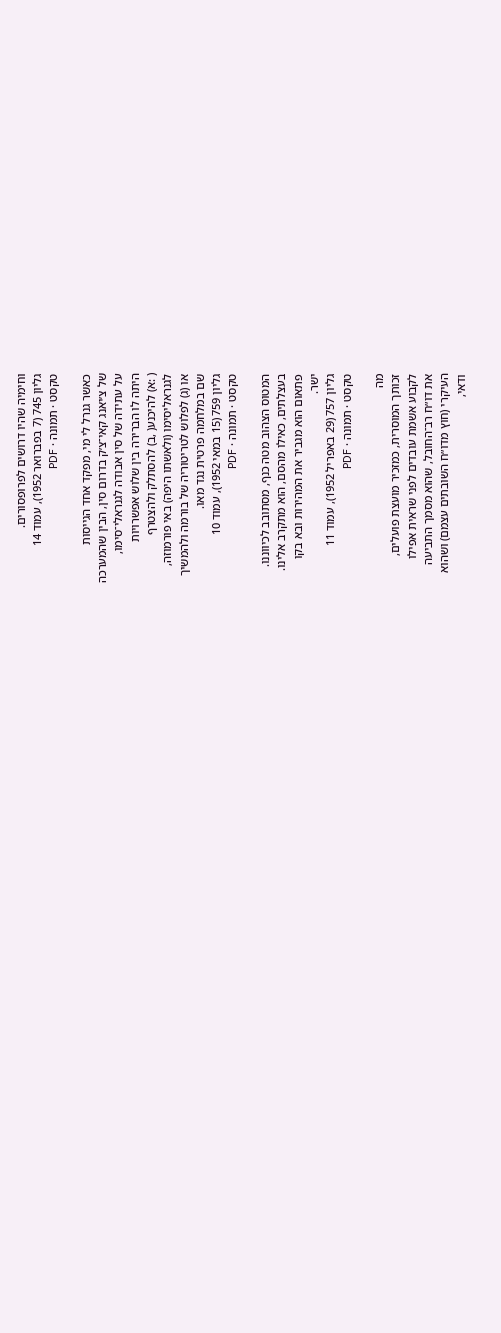וחימיה שהיו דרושים לפרופסורים.
גליון 745 (7 בפברואר 1952), עמוד 14
טקסט · תמונה · PDF

כאשר גנרל לי מי, מפקד אחד הגייסות
של צ׳יאנג קאי־צ׳ק בדרום סין, הבין שהמערכה
על עתידה של סין אבודה לגנראלי־סימו,
היתה לו הברירה בין שלוש אפשרויות
( :א) להיכנע( ,ב) להסתלק ולהצטרף
לגנראליסימו (ולאשתו היפה) באי פורמוזה,
או (ג) לפלוש לטריטוריה של בורמה ולהמשיך
שם במלחמה פרטית נגד מאו.
גליון 759 (15 במאי 1952), עמוד 10
טקסט · תמונה · PDF

המטוס הצהוב מטה כנף, מסתובב לכיווננו.
בעצלתים, כאילו מהסם, הוא מתקרב אלינו.
פתאום הוא מגביר את המהירות ובא בקו
ישר.
גליון 757 (29 באפריל 1952), עמוד 11
טקסט · תמונה · PDF

מה
זכותך המוסרית, כמזכיר מועצת פועלים,
לקבוע אשמת עובדים לפני שראית אפילו
את דו״ח רב־החובל, שהוא מסמך התביעה
העיקרי (חוץ מדו״ח השובתים עצמם) ושהוא
ודאי,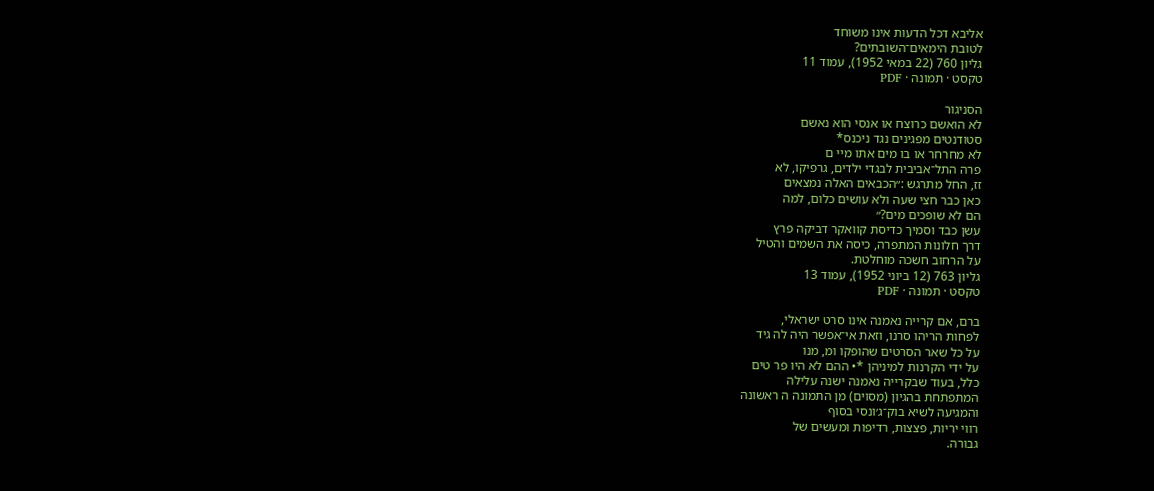אליבא דכל הדעות אינו משוחד
לטובת הימאים־השובתים?
גליון 760 (22 במאי 1952), עמוד 11
טקסט · תמונה · PDF

הסניגור
לא הואשם כרוצח או אנסי הוא נאשם
סטודנטים מפגינים נגד ניכנס*
לא מחרחר או בו מים אתו מיי ם
פרה התל־אביבית לבגדי ילדים, גרפיקו, לא
זז, החל מתרגש :״הכבאים האלה נמצאים
כאן כבר חצי שעה ולא עושים כלום, למה
הם לא שופכים מים?״
עשן כבד וסמיך כדיסת קוואקר דביקה פרץ
דרך חלונות המתפרה, כיסה את השמים והטיל
על הרחוב חשכה מוחלטת.
גליון 763 (12 ביוני 1952), עמוד 13
טקסט · תמונה · PDF

ברם, אם קרייה נאמנה אינו סרט ישראלי,
לפחות הריהו סרנו, וזאת אי־אפשר היה לה גיד
על כל שאר הסרטים שהופקו ומ, מנו
על ידי הקרנות למיניהן *• ההם לא היו פר טים
כלל, בעוד שבקרייה נאמנה ישנה עלילה
המתפתחת בהגיון (מסוים) מן התמונה ה ראשונה
והמגיעה לשיא בוק־ג׳ונסי בסוף
רווי יריות, פצצות, רדיפות ומעשים של
גבורה.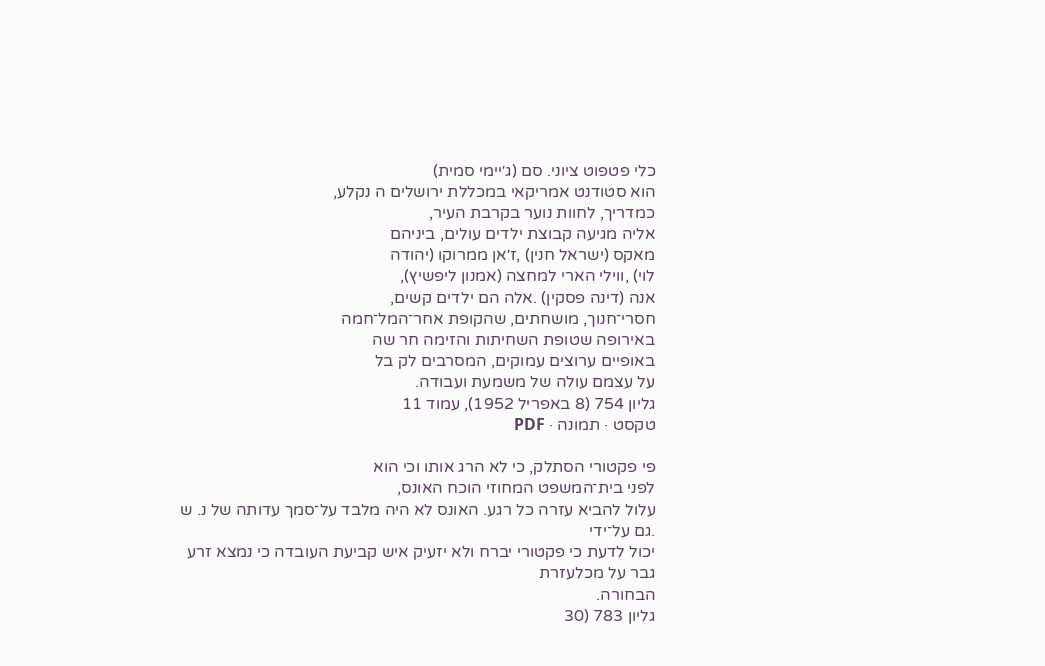כלי פטפוט ציוני. סם (ג׳יימי סמית)
הוא סטודנט אמריקאי במכללת ירושלים ה נקלע,
כמדריך, לחוות נוער בקרבת העיר,
אליה מגיעה קבוצת ילדים עולים, ביניהם
מאקס (ישראל חנין) ,ז׳אן ממרוקו (יהודה
לוי) ,ווילי הארי למחצה (אמנון ליפשיץ),
אנה (דינה פסקין) .אלה הם ילדים קשים,
חסרי־חנוך, מושחתים, שהקופת אחר־המל־חמה
באירופה שטופת השחיתות והזימה חר שה
באופיים ערוצים עמוקים, המסרבים לק בל
על עצמם עולה של משמעת ועבודה.
גליון 754 (8 באפריל 1952), עמוד 11
טקסט · תמונה · PDF

פי פקטורי הסתלק, כי לא הרג אותו וכי הוא
לפני בית־המשפט המחוזי הוכח האונס,
עלול להביא עזרה כל רגע. האונס לא היה מלבד על־סמך עדותה של נ. ש .גם על־ידי
יכול לדעת כי פקטורי יברח ולא יזעיק איש קביעת העובדה כי נמצא זרע גבר על מכלעזרת
הבחורה.
גליון 783 (30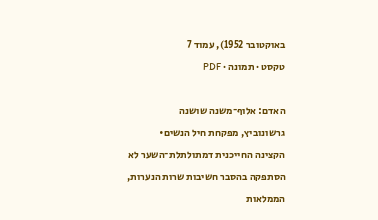באוקטובר 1952), עמוד 7
טקסט · תמונה · PDF

האדם: אלוף־משנה שושנה
גרשונוביץ, מפקחת חיל הנשים•
הקצינה החייכנית דמתולתלת־השער לא
הסתפקה בהסבר חשיבות שרות הנערות,
הממלאות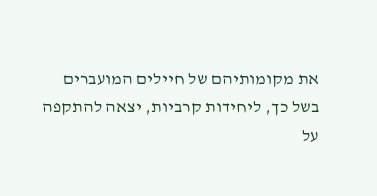את מקומותיהם של חיילים המועברים
בשל כך, ליחידות קרביות, יצאה להתקפה
על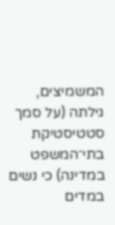המשמיצים, גילתה (על סמך סטטיסטיקת
בתי־המשפט במדינה) כי נשים במדים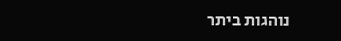נוהגות ביתר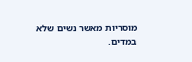מוסריות מאשר נשים שלא
במדים.